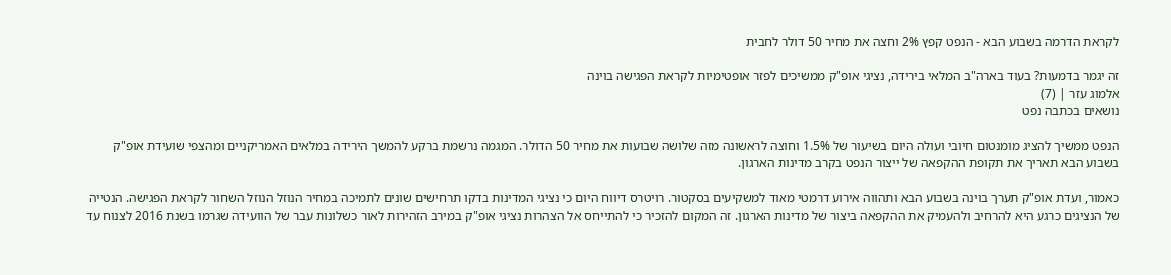לקראת הדרמה בשבוע הבא - הנפט קפץ 2% וחצה את מחיר 50 דולר לחבית

זה יגמר בדמעות? בעוד בארה"ב המלאי בירידה, נציגי אופ"ק ממשיכים לפזר אופטימיות לקראת הפגישה בוינה
אלמוג עזר | (7)
נושאים בכתבה נפט

הנפט ממשיך להציג מומנטום חיובי ועולה היום בשיעור של 1.5% וחוצה לראשונה מזה שלושה שבועות את מחיר 50 הדולר. המגמה נרשמת ברקע להמשך הירידה במלאים האמריקניים ומהצפי שועידת אופ"ק בשבוע הבא תאריך את תקופת ההקפאה של ייצור הנפט בקרב מדינות הארגון.

כאמור, ועדת אופ"ק תערך בוינה בשבוע הבא ותהווה אירוע דרמטי מאוד למשקיעים בסקטור. רויטרס דיווח היום כי נציגי המדינות בדקו תרחישים שונים לתמיכה במחיר הנוזל הנוזל השחור לקראת הפגישה. הנטייה של הנציגים כרגע היא להרחיב ולהעמיק את ההקפאה ביצור של מדינות הארגון. זה המקום להזכיר כי להתייחס אל הצהרות נציגי אופ"ק במירב הזהירות לאור כשלונות עבר של הוועידה שגרמו בשנת 2016 לצנוח עד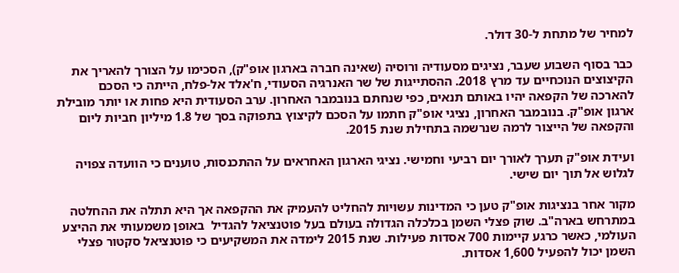למחיר של מתחת ל-30 דולר.

כבר בסוף השבוע שעבר, נציגים מסעודיה ורוסיה (שאינה חברה בארגון אופ"ק), הסכימו על הצורך להאריך את הקיצוצים הנוכחיים עד מרץ 2018. ההסתייגות של שר האנרגיה הסעודי, ח'אלד אל-פלח, הייתה כי הסכם להארכה של הקפאה יהיו באותם תנאים, כפי שנחתם בנובמבר האחרון. ערב הסעודית היא פחות או יותר מובילת ארגון אופ"ק. בנובמבר האחרון, נציגי אופ"ק חתמו על הסכם לקיצוץ בתפוקה בסך של 1.8 מיליון חביות ליום והקפאה של הייצור לרמה שנרשמה בתחילת שנת 2015.

ועידת אופ"ק תערך לאורך יום רביעי וחמישי. נציגי הארגון האחראים על ההתכנסות, טוענים כי הוועדה צפויה לגלוש אל תוך יום שישי.

מקור אחר בנציגות אופ"ק טען כי המדינות עשויות להחליט להעמיק את ההקפאה אך היא תתלה את ההחלטה במתרחש בארה"ב. שוק פצלי השמן בכלכלה הגדולה בעולם בעל פוטנציאל להגדיל  באופן משמעותי את ההיצע העולמי, כאשר כרגע קיימות 700 אסדות פעילות. שנת 2015 לימדה את המשקיעים כי פוטנציאל סקטור פצלי השמן יכול להפעיל 1,600 אסדות.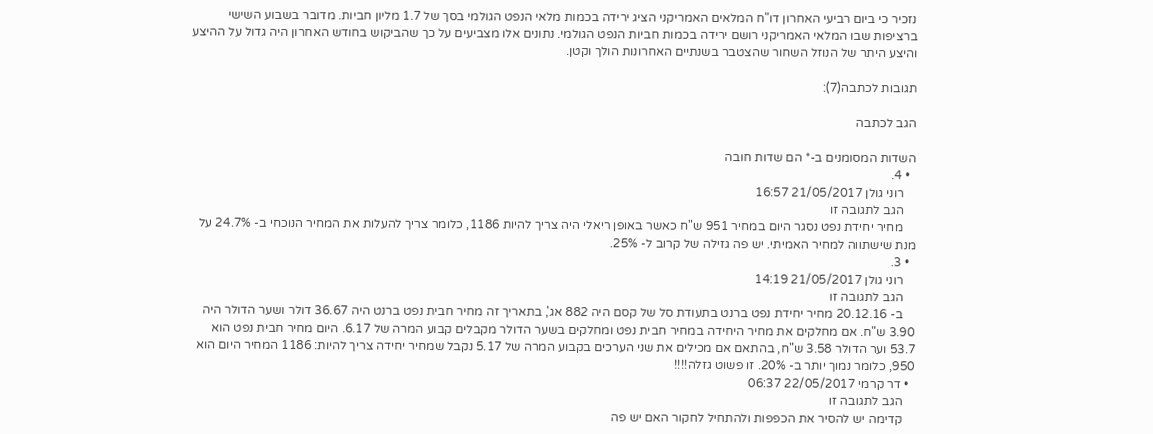נזכיר כי ביום רביעי האחרון דו"ח המלאים האמריקני הציג ירידה בכמות מלאי הנפט הגולמי בסך של 1.7 מליון חביות. מדובר בשבוע השישי ברציפות שבו המלאי האמריקני רושם ירידה בכמות חביות הנפט הגולמי. נתונים אלו מצביעים על כך שהביקוש בחודש האחרון היה גדול על ההיצע  והיצע היתר של הנוזל השחור שהצטבר בשנתיים האחרונות הולך וקטן.

תגובות לכתבה(7):

הגב לכתבה

השדות המסומנים ב-* הם שדות חובה
  • 4.
    רוני גולן 21/05/2017 16:57
    הגב לתגובה זו
    מחיר יחידת נפט נסגר היום במחיר 951 ש"ח כאשר באופן ריאלי היה צריך להיות 1186, כלומר צריך להעלות את המחיר הנוכחי ב- 24.7% על מנת שישתווה למחיר האמיתי. יש פה גזילה של קרוב ל- 25%.
  • 3.
    רוני גולן 21/05/2017 14:19
    הגב לתגובה זו
    ב- 20.12.16 מחיר יחידת נפט ברנט בתעודת סל של קסם היה 882 אג', בתאריך זה מחיר חבית נפט ברנט היה 36.67 דולר ושער הדולר היה 3.90 ש"ח. אם מחלקים את מחיר היחידה במחיר חבית נפט ומחלקים בשער הדולר מקבלים קבוע המרה של 6.17. היום מחיר חבית נפט הוא 53.7 וער הדולר 3.58 ש"ח, בהתאם אם מכילים את שני הערכים בקבוע המרה של 5.17 נקבל שמחיר יחידה צריך להיות: 1186 המחיר היום הוא 950, כלומר נמוך יותר ב- 20%. זו פשוט גזלה!!!!
  • דר קרמי 22/05/2017 06:37
    הגב לתגובה זו
    קדימה יש להסיר את הכפפות ולהתחיל לחקור האם יש פה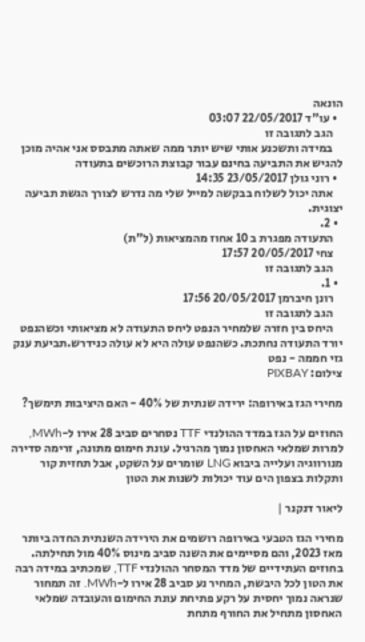הונאה
  • עו"ד 22/05/2017 03:07
    הגב לתגובה זו
    במידה ותשכנע אותי שיש יותר ממה שאתה מתבסס אני אהיה מוכן להגיש את התביעה בחינם עבור קבוצת הרוכשים בתעודה
  • רוני גולן 23/05/2017 14:35
    אתה יכול לשלוח בבקשה למייל שלי מה נדרש לצורך הגשת תביעה יצוגית.
  • 2.
    התעודה מפגרת ב 10 אחוז מהמציאות (ל"ת)
    צחי 20/05/2017 17:57
    הגב לתגובה זו
  • 1.
    רונן חיברמן 20/05/2017 17:56
    הגב לתגובה זו
    היחס בין חזרה שלמחיר הנפט ליחס התעודה לא מציאותי וכשהנפט יורד התעודה נחתכת. כשהנפט עולה היא לא עולה כנידרש.תביעת ענק
גזי חממה - נפט
צילום: PIXBAY

מחירי הגז באירופה: ירידה שנתית של 40% - האם היציבות תימשך?

החוזים על הגז במדד ההולנדי TTF נסחרים סביב 28 אירו ל-MWh, למרות שמלאי האחסון נמוך מהרגיל. עונת חימום מתונה, זרימה סדירה מנורווגיה ועלייה ביבוא LNG שומרים על השקט, אבל תחזית קור ותקלות בצפון הים עוד יכולות לשנות את הטון

ליאור דנקנר |

מחירי הגז הטבעי באירופה רושמים את הירידה השנתית החדה ביותר מאז 2023, והם מסיימים את השנה סביב מינוס 40% מול תחילתה. בחוזים העתידיים של מדד המסחר ההולנדי TTF, שמכתיב במידה רבה את הטון לכל היבשת, המחיר נע סביב 28 אירו ל-MWh. זה תמחור שנראה נמוך יחסית על רקע פתיחת עונת החימום והעובדה שמלאי האחסון מתחיל את החורף מתחת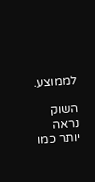לממוצע.

השוק נראה יותר כמו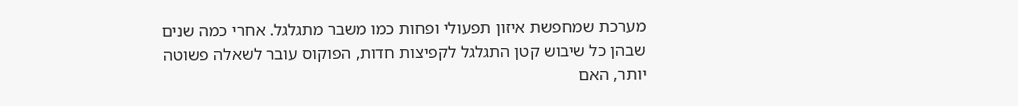מערכת שמחפשת איזון תפעולי ופחות כמו משבר מתגלגל. אחרי כמה שנים שבהן כל שיבוש קטן התגלגל לקפיצות חדות, הפוקוס עובר לשאלה פשוטה יותר, האם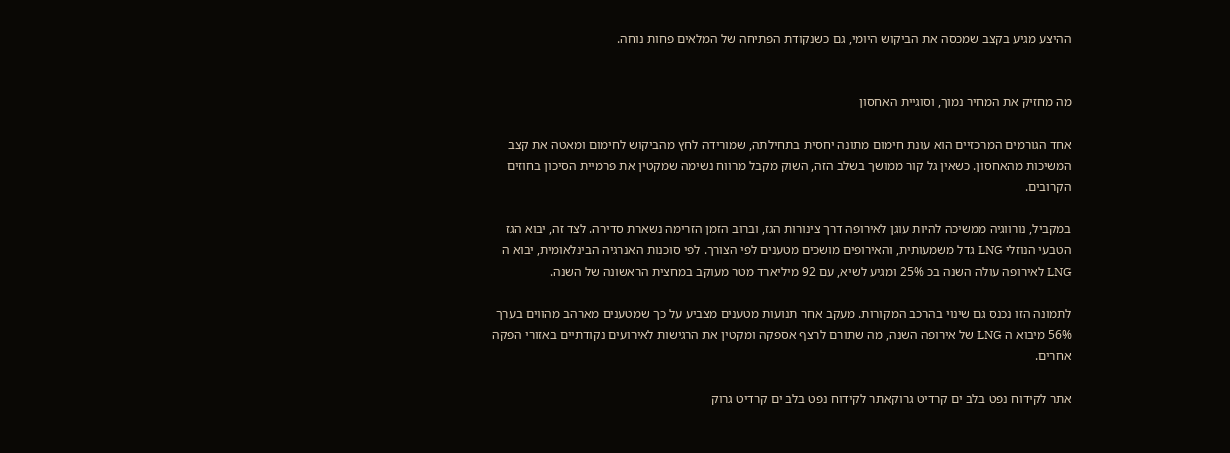ההיצע מגיע בקצב שמכסה את הביקוש היומי, גם כשנקודת הפתיחה של המלאים פחות נוחה.


מה מחזיק את המחיר נמוך, וסוגיית האחסון

אחד הגורמים המרכזיים הוא עונת חימום מתונה יחסית בתחילתה, שמורידה לחץ מהביקוש לחימום ומאטה את קצב המשיכות מהאחסון. כשאין גל קור ממושך בשלב הזה, השוק מקבל מרווח נשימה שמקטין את פרמיית הסיכון בחוזים הקרובים.

במקביל, נורווגיה ממשיכה להיות עוגן לאירופה דרך צינורות הגז, וברוב הזמן הזרימה נשארת סדירה. לצד זה, יבוא הגז הטבעי הנוזלי LNG גדל משמעותית, והאירופים מושכים מטענים לפי הצורך. לפי סוכנות האנרגיה הבינלאומית, יבוא ה LNG לאירופה עולה השנה בכ 25% ומגיע לשיא, עם 92 מיליארד מטר מעוקב במחצית הראשונה של השנה.

לתמונה הזו נכנס גם שינוי בהרכב המקורות. מעקב אחר תנועות מטענים מצביע על כך שמטענים מארהב מהווים בערך 56% מיבוא ה LNG של אירופה השנה, מה שתורם לרצף אספקה ומקטין את הרגישות לאירועים נקודתיים באזורי הפקה אחרים.

אתר לקידוח נפט בלב ים קרדיט גרוקאתר לקידוח נפט בלב ים קרדיט גרוק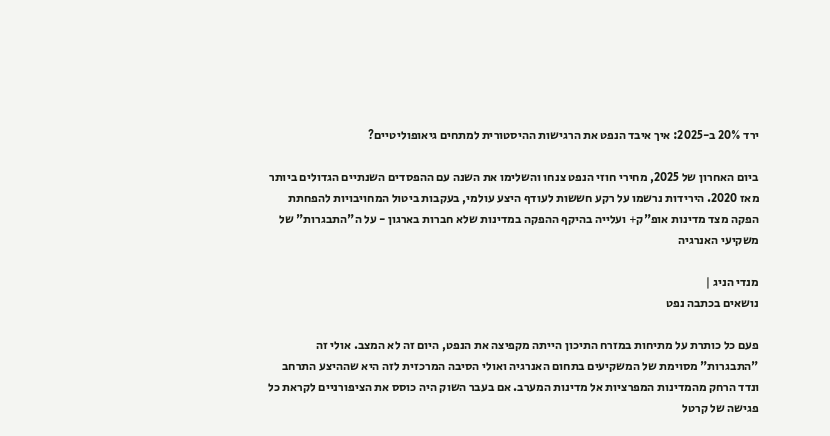ירד 20% ב-2025: איך איבד הנפט את הרגישות ההיסטורית למתחים גיאופוליטיים?

ביום האחרון של 2025, מחירי חוזי הנפט צנחו והשלימו את השנה עם ההפסדים השנתיים הגדולים ביותר מאז 2020. הירידות נרשמו על רקע חששות לעודף היצע עולמי, בעקבות ביטול המחויבויות להפחתת הפקה מצד מדינות אופ"ק+ ועלייה בהיקף ההפקה במדינות שלא חברות בארגון - על ה"התבגרות" של משקיעי האנרגיה

מנדי הניג |
נושאים בכתבה נפט

פעם כל כותרת על מתיחות במזרח התיכון הייתה מקפיצה את הנפט, היום זה לא המצב. אולי זה "התבגרות" מסוימת של המשקיעים בתחום האנרגיה ואולי הסיבה המרכזית לזה היא שההיצע התרחב ונדד הרחק מהמדינות המפרציות אל מדינות המערב. אם בעבר השוק היה כוסס את הציפורניים לקראת כל פגישה של קרטל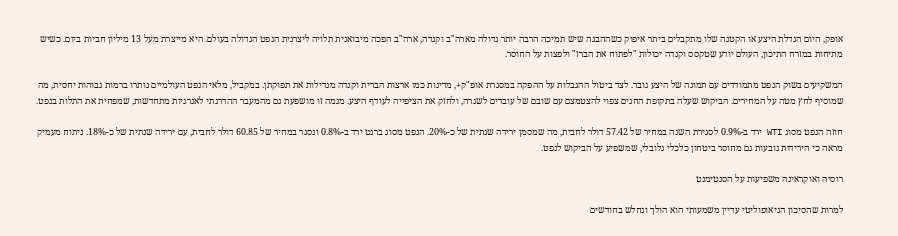אופק, היום הגדלת היצע או הקטנה שלו מתקבלים ביתר איפוק כשההבנה שיש תמיכה הרבה יותר גדולה מארה"ב וקנדה, ארה"ב הפכה מיבואנית תלויה ליצרנית הנפט הגדולה בעולם. היא מייצרת מעל 13 מיליון חביות ביום. כשיש מתיחות במזרח התיכון, העולם יודע שטקסס וקנדה יכולות "לפתוח את הברז" ולפצות על החוסר.

המשקיעים בשוק הנפט מתמודדים עם תמונה של היצע גובר. לצד ביטול ההגבלות על ההפקה במסגרת אופ"ק+, מדינות כמו ארצות הברית וקנדה מגדילות את תפוקתן. במקביל, מלאי הנפט העולמיים נותרו ברמות גבוהות יחסית, מה שמוסיף לחץ מטה על המחירים. הביקוש שעלה בתקופת החגים צפוי להצטמצם עם שובם של עובדים לשגרה, ולחזק את הציפייה לעודף היצע. מגמה זו מושפעת גם מהמעבר ההדרגתי לאנרגיות מתחדשות, שמפחית את התלות בנפט.

חוזה הנפט מסוג WTI ירד ב-0.9% לסגירת השנה במחיר של 57.42 דולר לחבית, מה שמסמן ירידה שנתית של כ-20%. הנפט מסוג ברנט ירד ב-0.8% ונסגר במחיר של 60.85 דולר לחבית, עם ירידה שנתית של כ-18%. ניתוח מעמיק מראה כי הירידות נובעות גם מחוסר ביטחון כלכלי גלובלי, שמשפיע על הביקוש לנפט.

רוסיה ואוקראינה משפיעות על הסנטימנט

למרות שהסיכון הגיאופוליטי עדיין משמעותי הוא הולך ונחלש בחודשים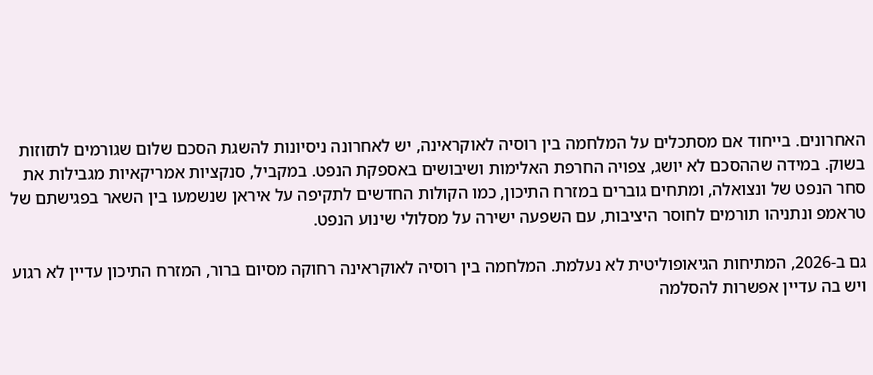האחרונים. בייחוד אם מסתכלים על המלחמה בין רוסיה לאוקראינה, יש לאחרונה ניסיונות להשגת הסכם שלום שגורמים לתזוזות בשוק. במידה שההסכם לא יושג, צפויה החרפת האלימות ושיבושים באספקת הנפט. במקביל, סנקציות אמריקאיות מגבילות את סחר הנפט של ונצואלה, ומתחים גוברים במזרח התיכון, כמו הקולות החדשים לתקיפה על איראן שנשמעו בין השאר בפגישתם של טראמפ ונתניהו תורמים לחוסר היציבות, עם השפעה ישירה על מסלולי שינוע הנפט.

גם ב-2026, המתיחות הגיאופוליטית לא נעלמת. המלחמה בין רוסיה לאוקראינה רחוקה מסיום ברור, המזרח התיכון עדיין לא רגוע ויש בה עדיין אפשרות להסלמה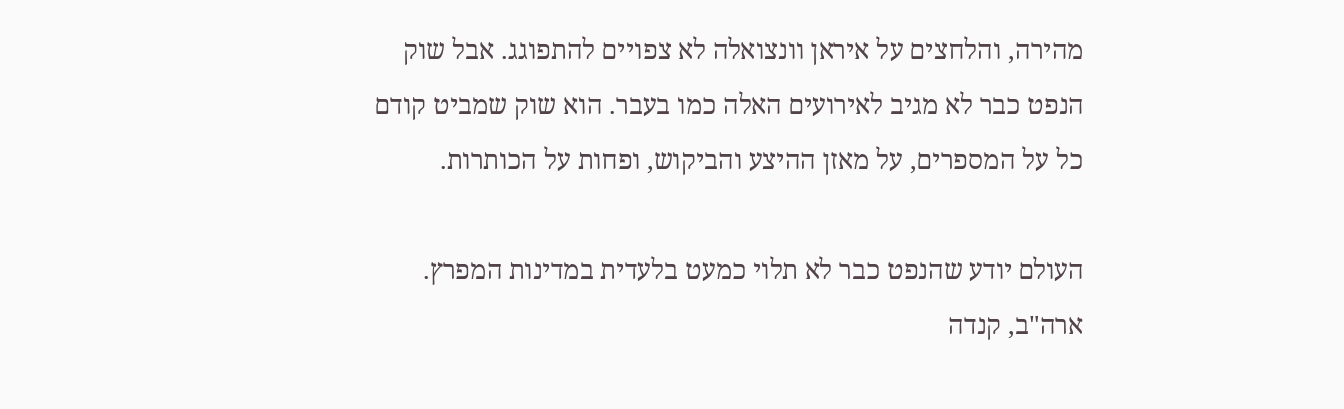מהירה, והלחצים על איראן וונצואלה לא צפויים להתפוגג. אבל שוק הנפט כבר לא מגיב לאירועים האלה כמו בעבר. הוא שוק שמביט קודם כל על המספרים, על מאזן ההיצע והביקוש, ופחות על הכותרות.

העולם יודע שהנפט כבר לא תלוי כמעט בלעדית במדינות המפרץ. ארה"ב, קנדה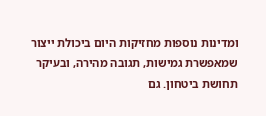ומדינות נוספות מחזיקות היום ביכולת ייצור שמאפשרת גמישות, תגובה מהירה, ובעיקר תחושת ביטחון. גם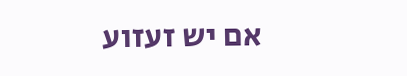אם יש זעזוע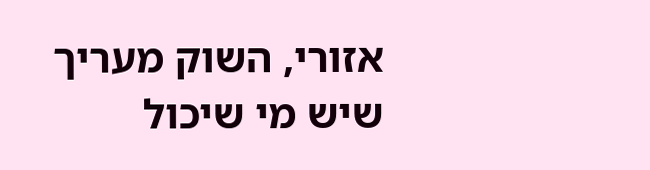אזורי, השוק מעריך שיש מי שיכול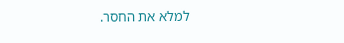למלא את החסר.